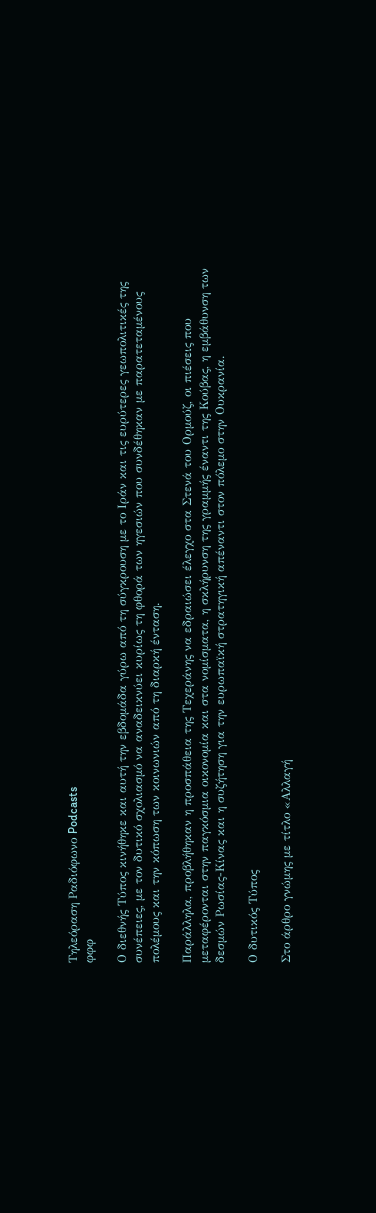Τηλεόραση Ραδιόφωνο Podcasts
φφφ

Ο διεθνής Τύπος κινήθηκε και αυτή την εβδομάδα γύρω από τη σύγκρουση με το Ιράν και τις ευρύτερες γεωπολιτικές της συνέπειες, με τον δυτικό σχολιασμό να αναδεικνύει κυρίως τη φθορά των ηγεσιών που συνδέθηκαν με παρατεταμένους πολέμους και την κόπωση των κοινωνιών από τη διαρκή ένταση.

Παράλληλα, προβλήθηκαν η προσπάθεια της Τεχεράνης να εδραιώσει έλεγχο στα Στενά του Ορμούζ, οι πιέσεις που μεταφέρονται στην παγκόσμια οικονομία και στα νομίσματα, η σκλήρυνση της γραμμής έναντι της Κούβας, η εμβάθυνση των δεσμών Ρωσίας-Κίνας και η συζήτηση για την ευρωπαϊκή στρατηγική απέναντι στον πόλεμο στην Ουκρανία.

Ο δυτικός Τύπος

Στο άρθρο γνώμης με τίτλο «Αλλαγή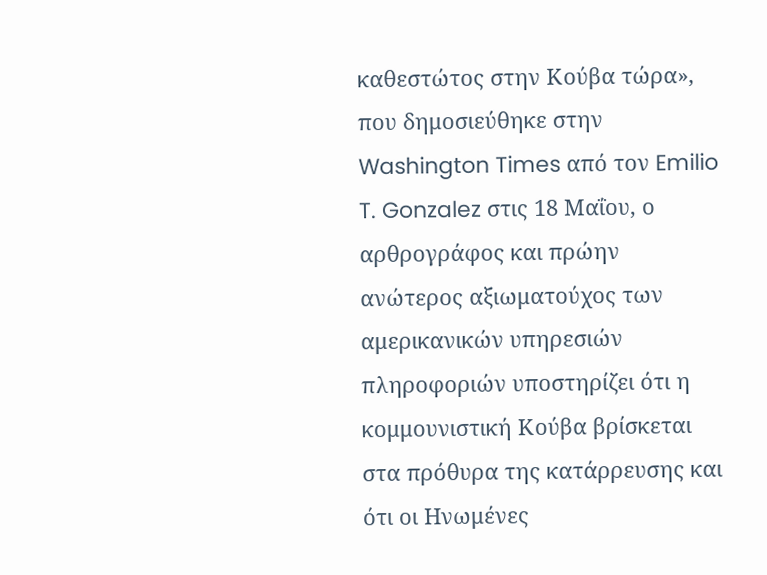καθεστώτος στην Κούβα τώρα», που δημοσιεύθηκε στην Washington Times από τον Emilio T. Gonzalez στις 18 Μαΐου, ο αρθρογράφος και πρώην ανώτερος αξιωματούχος των αμερικανικών υπηρεσιών πληροφοριών υποστηρίζει ότι η κομμουνιστική Κούβα βρίσκεται στα πρόθυρα της κατάρρευσης και ότι οι Ηνωμένες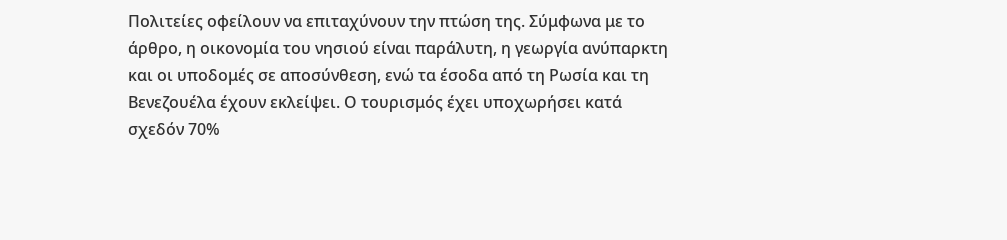Πολιτείες οφείλουν να επιταχύνουν την πτώση της. Σύμφωνα με το άρθρο, η οικονομία του νησιού είναι παράλυτη, η γεωργία ανύπαρκτη και οι υποδομές σε αποσύνθεση, ενώ τα έσοδα από τη Ρωσία και τη Βενεζουέλα έχουν εκλείψει. Ο τουρισμός έχει υποχωρήσει κατά σχεδόν 70%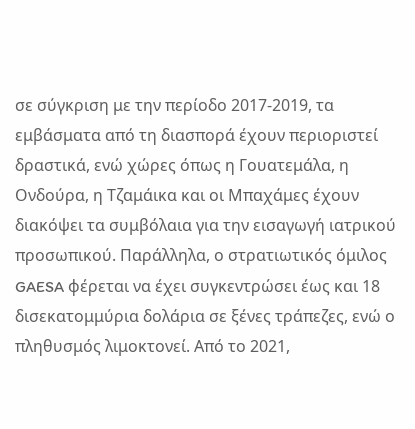σε σύγκριση με την περίοδο 2017-2019, τα εμβάσματα από τη διασπορά έχουν περιοριστεί δραστικά, ενώ χώρες όπως η Γουατεμάλα, η Ονδούρα, η Τζαμάικα και οι Μπαχάμες έχουν διακόψει τα συμβόλαια για την εισαγωγή ιατρικού προσωπικού. Παράλληλα, ο στρατιωτικός όμιλος GAESA φέρεται να έχει συγκεντρώσει έως και 18 δισεκατομμύρια δολάρια σε ξένες τράπεζες, ενώ ο πληθυσμός λιμοκτονεί. Από το 2021,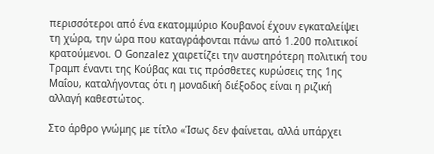περισσότεροι από ένα εκατομμύριο Κουβανοί έχουν εγκαταλείψει τη χώρα, την ώρα που καταγράφονται πάνω από 1.200 πολιτικοί κρατούμενοι. Ο Gonzalez χαιρετίζει την αυστηρότερη πολιτική του Τραμπ έναντι της Κούβας και τις πρόσθετες κυρώσεις της 1ης Μαΐου, καταλήγοντας ότι η μοναδική διέξοδος είναι η ριζική αλλαγή καθεστώτος.

Στο άρθρο γνώμης με τίτλο «Ίσως δεν φαίνεται, αλλά υπάρχει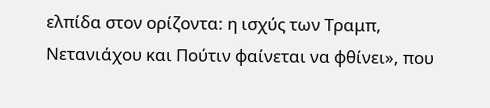ελπίδα στον ορίζοντα: η ισχύς των Τραμπ, Νετανιάχου και Πούτιν φαίνεται να φθίνει», που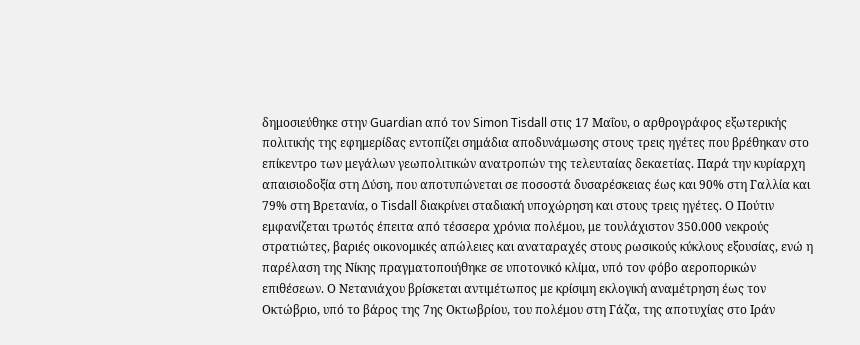δημοσιεύθηκε στην Guardian από τον Simon Tisdall στις 17 Μαΐου, ο αρθρογράφος εξωτερικής πολιτικής της εφημερίδας εντοπίζει σημάδια αποδυνάμωσης στους τρεις ηγέτες που βρέθηκαν στο επίκεντρο των μεγάλων γεωπολιτικών ανατροπών της τελευταίας δεκαετίας. Παρά την κυρίαρχη απαισιοδοξία στη Δύση, που αποτυπώνεται σε ποσοστά δυσαρέσκειας έως και 90% στη Γαλλία και 79% στη Βρετανία, ο Tisdall διακρίνει σταδιακή υποχώρηση και στους τρεις ηγέτες. Ο Πούτιν εμφανίζεται τρωτός έπειτα από τέσσερα χρόνια πολέμου, με τουλάχιστον 350.000 νεκρούς στρατιώτες, βαριές οικονομικές απώλειες και αναταραχές στους ρωσικούς κύκλους εξουσίας, ενώ η παρέλαση της Νίκης πραγματοποιήθηκε σε υποτονικό κλίμα, υπό τον φόβο αεροπορικών επιθέσεων. Ο Νετανιάχου βρίσκεται αντιμέτωπος με κρίσιμη εκλογική αναμέτρηση έως τον Οκτώβριο, υπό το βάρος της 7ης Οκτωβρίου, του πολέμου στη Γάζα, της αποτυχίας στο Ιράν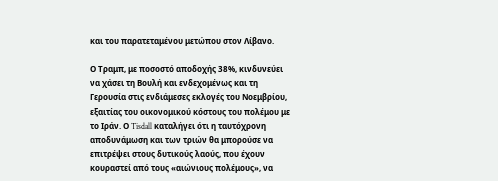και του παρατεταμένου μετώπου στον Λίβανο.

Ο Τραμπ, με ποσοστό αποδοχής 38%, κινδυνεύει να χάσει τη Βουλή και ενδεχομένως και τη Γερουσία στις ενδιάμεσες εκλογές του Νοεμβρίου, εξαιτίας του οικονομικού κόστους του πολέμου με το Ιράν. Ο Tisdall καταλήγει ότι η ταυτόχρονη αποδυνάμωση και των τριών θα μπορούσε να επιτρέψει στους δυτικούς λαούς, που έχουν κουραστεί από τους «αιώνιους πολέμους», να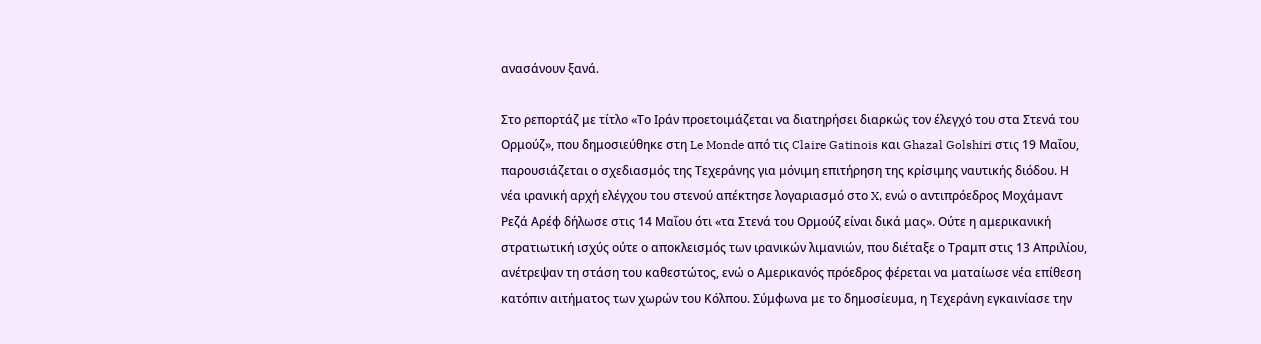ανασάνουν ξανά.

Στο ρεπορτάζ με τίτλο «Το Ιράν προετοιμάζεται να διατηρήσει διαρκώς τον έλεγχό του στα Στενά του Ορμούζ», που δημοσιεύθηκε στη Le Monde από τις Claire Gatinois και Ghazal Golshiri στις 19 Μαΐου, παρουσιάζεται ο σχεδιασμός της Τεχεράνης για μόνιμη επιτήρηση της κρίσιμης ναυτικής διόδου. Η νέα ιρανική αρχή ελέγχου του στενού απέκτησε λογαριασμό στο X, ενώ ο αντιπρόεδρος Μοχάμαντ Ρεζά Αρέφ δήλωσε στις 14 Μαΐου ότι «τα Στενά του Ορμούζ είναι δικά μας». Ούτε η αμερικανική στρατιωτική ισχύς ούτε ο αποκλεισμός των ιρανικών λιμανιών, που διέταξε ο Τραμπ στις 13 Απριλίου, ανέτρεψαν τη στάση του καθεστώτος, ενώ ο Αμερικανός πρόεδρος φέρεται να ματαίωσε νέα επίθεση κατόπιν αιτήματος των χωρών του Κόλπου. Σύμφωνα με το δημοσίευμα, η Τεχεράνη εγκαινίασε την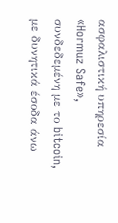ασφαλιστική υπηρεσία «Hormuz Safe», συνδεδεμένη με το bitcoin, με δυνητικά έσοδα άνω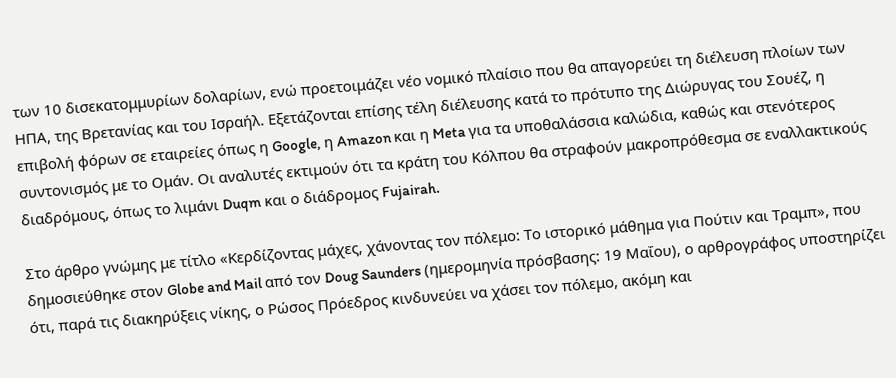των 10 δισεκατομμυρίων δολαρίων, ενώ προετοιμάζει νέο νομικό πλαίσιο που θα απαγορεύει τη διέλευση πλοίων των ΗΠΑ, της Βρετανίας και του Ισραήλ. Εξετάζονται επίσης τέλη διέλευσης κατά το πρότυπο της Διώρυγας του Σουέζ, η επιβολή φόρων σε εταιρείες όπως η Google, η Amazon και η Meta για τα υποθαλάσσια καλώδια, καθώς και στενότερος συντονισμός με το Ομάν. Οι αναλυτές εκτιμούν ότι τα κράτη του Κόλπου θα στραφούν μακροπρόθεσμα σε εναλλακτικούς διαδρόμους, όπως το λιμάνι Duqm και ο διάδρομος Fujairah.

Στο άρθρο γνώμης με τίτλο «Κερδίζοντας μάχες, χάνοντας τον πόλεμο: Το ιστορικό μάθημα για Πούτιν και Τραμπ», που δημοσιεύθηκε στον Globe and Mail από τον Doug Saunders (ημερομηνία πρόσβασης: 19 Μαΐου), ο αρθρογράφος υποστηρίζει ότι, παρά τις διακηρύξεις νίκης, ο Ρώσος Πρόεδρος κινδυνεύει να χάσει τον πόλεμο, ακόμη και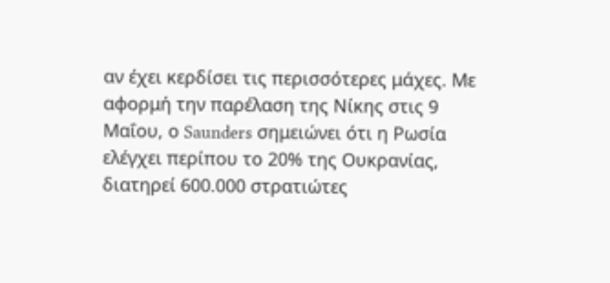αν έχει κερδίσει τις περισσότερες μάχες. Με αφορμή την παρέλαση της Νίκης στις 9 Μαΐου, ο Saunders σημειώνει ότι η Ρωσία ελέγχει περίπου το 20% της Ουκρανίας, διατηρεί 600.000 στρατιώτες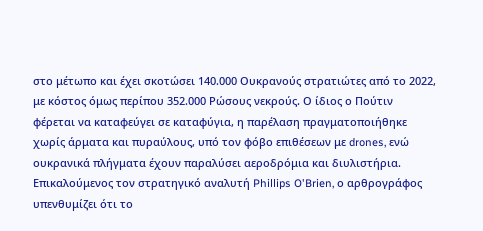στο μέτωπο και έχει σκοτώσει 140.000 Ουκρανούς στρατιώτες από το 2022, με κόστος όμως περίπου 352.000 Ρώσους νεκρούς. Ο ίδιος ο Πούτιν φέρεται να καταφεύγει σε καταφύγια, η παρέλαση πραγματοποιήθηκε χωρίς άρματα και πυραύλους, υπό τον φόβο επιθέσεων με drones, ενώ ουκρανικά πλήγματα έχουν παραλύσει αεροδρόμια και διυλιστήρια. Επικαλούμενος τον στρατηγικό αναλυτή Phillips O'Brien, ο αρθρογράφος υπενθυμίζει ότι το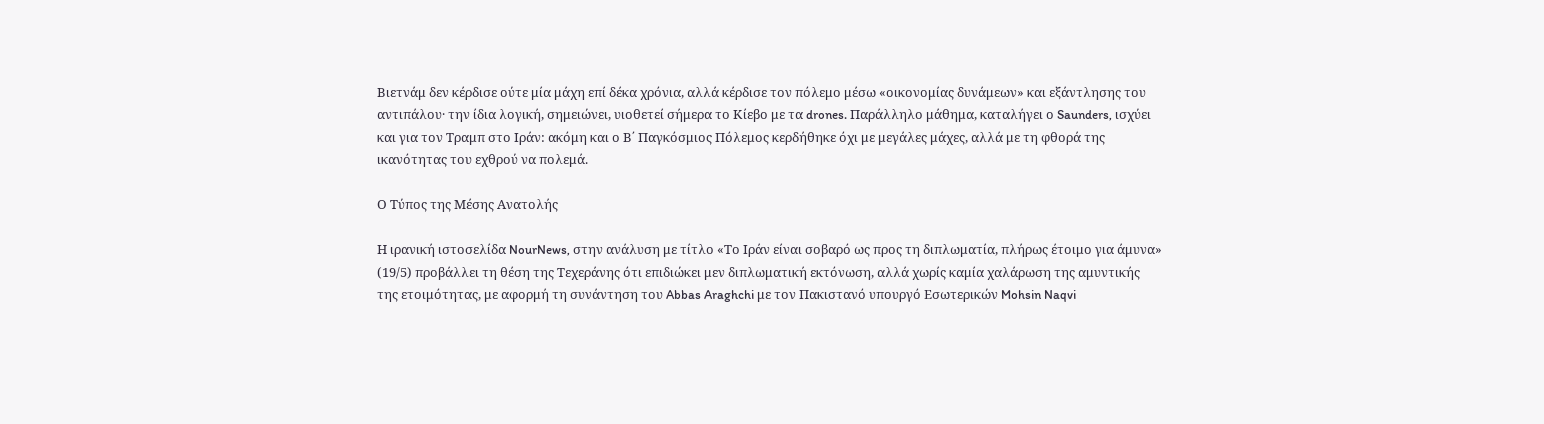Βιετνάμ δεν κέρδισε ούτε μία μάχη επί δέκα χρόνια, αλλά κέρδισε τον πόλεμο μέσω «οικονομίας δυνάμεων» και εξάντλησης του αντιπάλου· την ίδια λογική, σημειώνει, υιοθετεί σήμερα το Κίεβο με τα drones. Παράλληλο μάθημα, καταλήγει ο Saunders, ισχύει και για τον Τραμπ στο Ιράν: ακόμη και ο Β΄ Παγκόσμιος Πόλεμος κερδήθηκε όχι με μεγάλες μάχες, αλλά με τη φθορά της ικανότητας του εχθρού να πολεμά.

Ο Τύπος της Μέσης Ανατολής

Η ιρανική ιστοσελίδα NourNews, στην ανάλυση με τίτλο «Το Ιράν είναι σοβαρό ως προς τη διπλωματία, πλήρως έτοιμο για άμυνα» (19/5) προβάλλει τη θέση της Τεχεράνης ότι επιδιώκει μεν διπλωματική εκτόνωση, αλλά χωρίς καμία χαλάρωση της αμυντικής της ετοιμότητας, με αφορμή τη συνάντηση του Abbas Araghchi με τον Πακιστανό υπουργό Εσωτερικών Mohsin Naqvi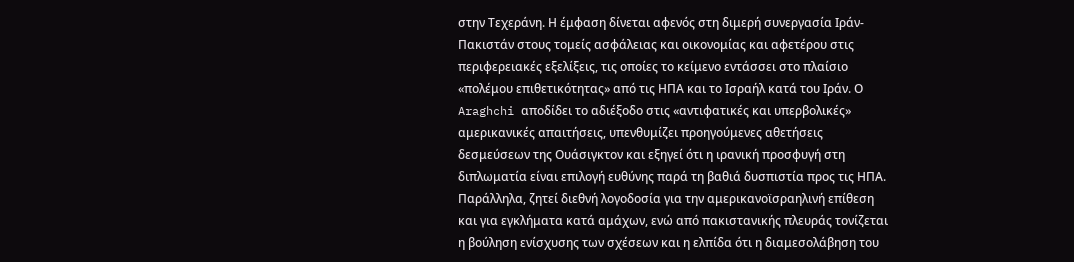στην Τεχεράνη. Η έμφαση δίνεται αφενός στη διμερή συνεργασία Ιράν-Πακιστάν στους τομείς ασφάλειας και οικονομίας και αφετέρου στις περιφερειακές εξελίξεις, τις οποίες το κείμενο εντάσσει στο πλαίσιο «πολέμου επιθετικότητας» από τις ΗΠΑ και το Ισραήλ κατά του Ιράν. Ο Araghchi αποδίδει το αδιέξοδο στις «αντιφατικές και υπερβολικές» αμερικανικές απαιτήσεις, υπενθυμίζει προηγούμενες αθετήσεις δεσμεύσεων της Ουάσιγκτον και εξηγεί ότι η ιρανική προσφυγή στη διπλωματία είναι επιλογή ευθύνης παρά τη βαθιά δυσπιστία προς τις ΗΠΑ. Παράλληλα, ζητεί διεθνή λογοδοσία για την αμερικανοϊσραηλινή επίθεση και για εγκλήματα κατά αμάχων, ενώ από πακιστανικής πλευράς τονίζεται η βούληση ενίσχυσης των σχέσεων και η ελπίδα ότι η διαμεσολάβηση του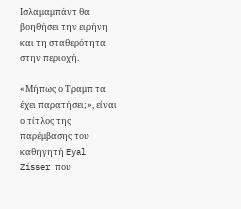Ισλαμαμπάντ θα βοηθήσει την ειρήνη και τη σταθερότητα στην περιοχή.

«Μήπως ο Τραμπ τα έχει παρατήσει;», είναι ο τίτλος της παρέμβασης του καθηγητή Eyal Zisser που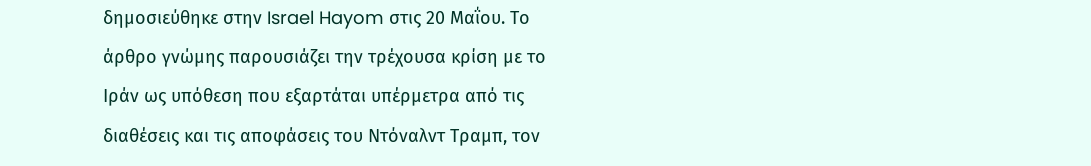δημοσιεύθηκε στην Israel Hayom στις 20 Μαΐου. Το άρθρο γνώμης παρουσιάζει την τρέχουσα κρίση με το Ιράν ως υπόθεση που εξαρτάται υπέρμετρα από τις διαθέσεις και τις αποφάσεις του Ντόναλντ Τραμπ, τον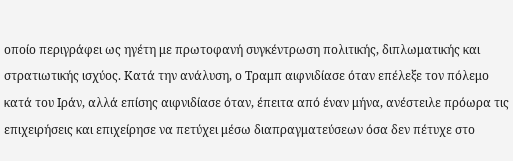οποίο περιγράφει ως ηγέτη με πρωτοφανή συγκέντρωση πολιτικής, διπλωματικής και στρατιωτικής ισχύος. Κατά την ανάλυση, ο Τραμπ αιφνιδίασε όταν επέλεξε τον πόλεμο κατά του Ιράν, αλλά επίσης αιφνιδίασε όταν, έπειτα από έναν μήνα, ανέστειλε πρόωρα τις επιχειρήσεις και επιχείρησε να πετύχει μέσω διαπραγματεύσεων όσα δεν πέτυχε στο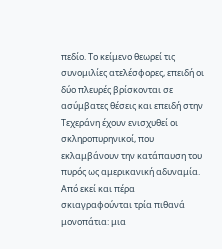πεδίο. Το κείμενο θεωρεί τις συνομιλίες ατελέσφορες, επειδή οι δύο πλευρές βρίσκονται σε ασύμβατες θέσεις και επειδή στην Τεχεράνη έχουν ενισχυθεί οι σκληροπυρηνικοί, που εκλαμβάνουν την κατάπαυση του πυρός ως αμερικανική αδυναμία. Από εκεί και πέρα σκιαγραφούνται τρία πιθανά μονοπάτια: μια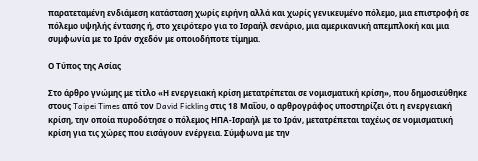παρατεταμένη ενδιάμεση κατάσταση χωρίς ειρήνη αλλά και χωρίς γενικευμένο πόλεμο, μια επιστροφή σε πόλεμο υψηλής έντασης ή, στο χειρότερο για το Ισραήλ σενάριο, μια αμερικανική απεμπλοκή και μια συμφωνία με το Ιράν σχεδόν με οποιοδήποτε τίμημα.

Ο Τύπος της Ασίας

Στο άρθρο γνώμης με τίτλο «Η ενεργειακή κρίση μετατρέπεται σε νομισματική κρίση», που δημοσιεύθηκε στους Taipei Times από τον David Fickling στις 18 Μαΐου, ο αρθρογράφος υποστηρίζει ότι η ενεργειακή κρίση, την οποία πυροδότησε ο πόλεμος ΗΠΑ-Ισραήλ με το Ιράν, μετατρέπεται ταχέως σε νομισματική κρίση για τις χώρες που εισάγουν ενέργεια. Σύμφωνα με την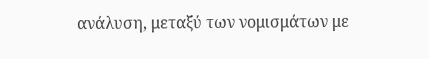ανάλυση, μεταξύ των νομισμάτων με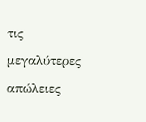τις μεγαλύτερες απώλειες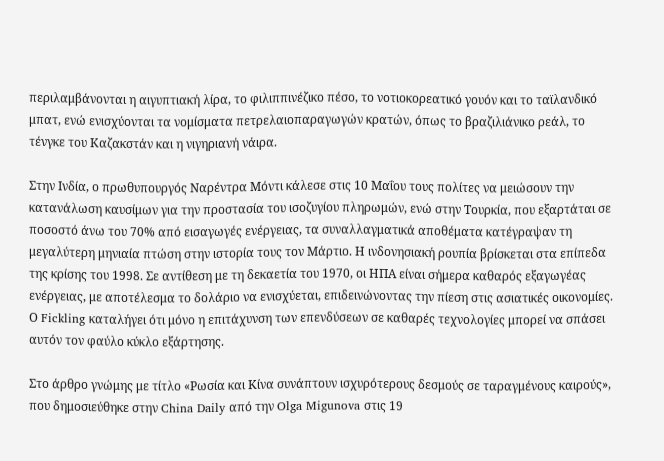περιλαμβάνονται η αιγυπτιακή λίρα, το φιλιππινέζικο πέσο, το νοτιοκορεατικό γουόν και το ταϊλανδικό μπατ, ενώ ενισχύονται τα νομίσματα πετρελαιοπαραγωγών κρατών, όπως το βραζιλιάνικο ρεάλ, το τένγκε του Καζακστάν και η νιγηριανή νάιρα.

Στην Ινδία, ο πρωθυπουργός Ναρέντρα Μόντι κάλεσε στις 10 Μαΐου τους πολίτες να μειώσουν την κατανάλωση καυσίμων για την προστασία του ισοζυγίου πληρωμών, ενώ στην Τουρκία, που εξαρτάται σε ποσοστό άνω του 70% από εισαγωγές ενέργειας, τα συναλλαγματικά αποθέματα κατέγραψαν τη μεγαλύτερη μηνιαία πτώση στην ιστορία τους τον Μάρτιο. Η ινδονησιακή ρουπία βρίσκεται στα επίπεδα της κρίσης του 1998. Σε αντίθεση με τη δεκαετία του 1970, οι ΗΠΑ είναι σήμερα καθαρός εξαγωγέας ενέργειας, με αποτέλεσμα το δολάριο να ενισχύεται, επιδεινώνοντας την πίεση στις ασιατικές οικονομίες. Ο Fickling καταλήγει ότι μόνο η επιτάχυνση των επενδύσεων σε καθαρές τεχνολογίες μπορεί να σπάσει αυτόν τον φαύλο κύκλο εξάρτησης.

Στο άρθρο γνώμης με τίτλο «Ρωσία και Κίνα συνάπτουν ισχυρότερους δεσμούς σε ταραγμένους καιρούς», που δημοσιεύθηκε στην China Daily από την Olga Migunova στις 19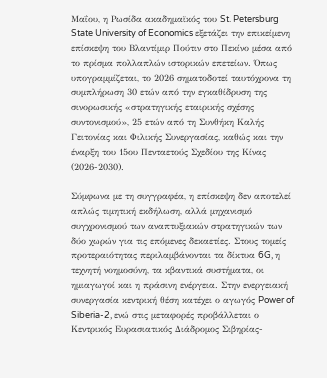Μαΐου, η Ρωσίδα ακαδημαϊκός του St. Petersburg State University of Economics εξετάζει την επικείμενη επίσκεψη του Βλαντίμιρ Πούτιν στο Πεκίνο μέσα από το πρίσμα πολλαπλών ιστορικών επετείων. Όπως υπογραμμίζεται, το 2026 σηματοδοτεί ταυτόχρονα τη συμπλήρωση 30 ετών από την εγκαθίδρυση της σινορωσικής «στρατηγικής εταιρικής σχέσης συντονισμού», 25 ετών από τη Συνθήκη Καλής Γειτονίας και Φιλικής Συνεργασίας, καθώς και την έναρξη του 15ου Πενταετούς Σχεδίου της Κίνας (2026-2030).

Σύμφωνα με τη συγγραφέα, η επίσκεψη δεν αποτελεί απλώς τιμητική εκδήλωση, αλλά μηχανισμό συγχρονισμού των αναπτυξιακών στρατηγικών των δύο χωρών για τις επόμενες δεκαετίες. Στους τομείς προτεραιότητας περιλαμβάνονται τα δίκτυα 6G, η τεχνητή νοημοσύνη, τα κβαντικά συστήματα, οι ημιαγωγοί και η πράσινη ενέργεια. Στην ενεργειακή συνεργασία κεντρική θέση κατέχει ο αγωγός Power of Siberia-2, ενώ στις μεταφορές προβάλλεται ο Κεντρικός Ευρασιατικός Διάδρομος Σιβηρίας-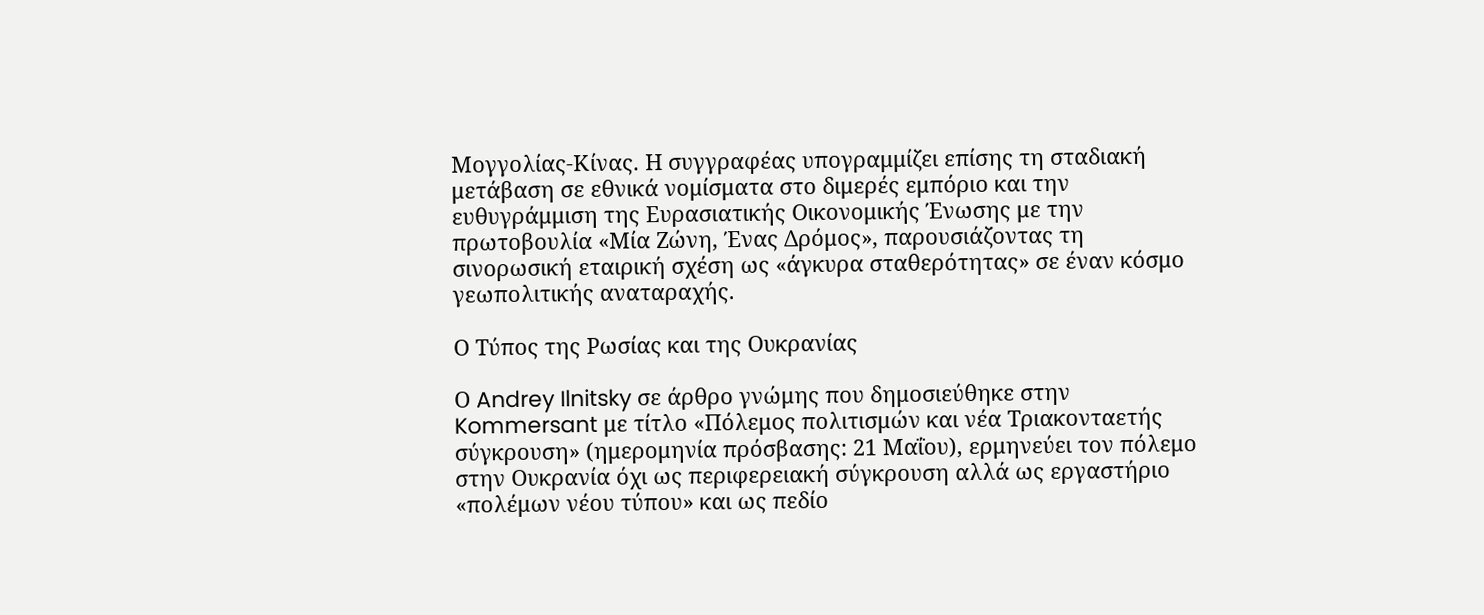Μογγολίας-Κίνας. Η συγγραφέας υπογραμμίζει επίσης τη σταδιακή μετάβαση σε εθνικά νομίσματα στο διμερές εμπόριο και την ευθυγράμμιση της Ευρασιατικής Οικονομικής Ένωσης με την πρωτοβουλία «Μία Ζώνη, Ένας Δρόμος», παρουσιάζοντας τη σινορωσική εταιρική σχέση ως «άγκυρα σταθερότητας» σε έναν κόσμο γεωπολιτικής αναταραχής.

Ο Τύπος της Ρωσίας και της Ουκρανίας

Ο Andrey Ilnitsky σε άρθρο γνώμης που δημοσιεύθηκε στην Kommersant με τίτλο «Πόλεμος πολιτισμών και νέα Τριακονταετής σύγκρουση» (ημερομηνία πρόσβασης: 21 Μαΐου), ερμηνεύει τον πόλεμο στην Ουκρανία όχι ως περιφερειακή σύγκρουση αλλά ως εργαστήριο «πολέμων νέου τύπου» και ως πεδίο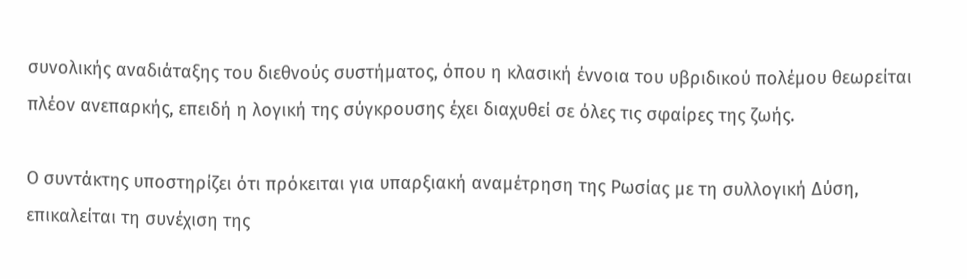συνολικής αναδιάταξης του διεθνούς συστήματος, όπου η κλασική έννοια του υβριδικού πολέμου θεωρείται πλέον ανεπαρκής, επειδή η λογική της σύγκρουσης έχει διαχυθεί σε όλες τις σφαίρες της ζωής.

Ο συντάκτης υποστηρίζει ότι πρόκειται για υπαρξιακή αναμέτρηση της Ρωσίας με τη συλλογική Δύση, επικαλείται τη συνέχιση της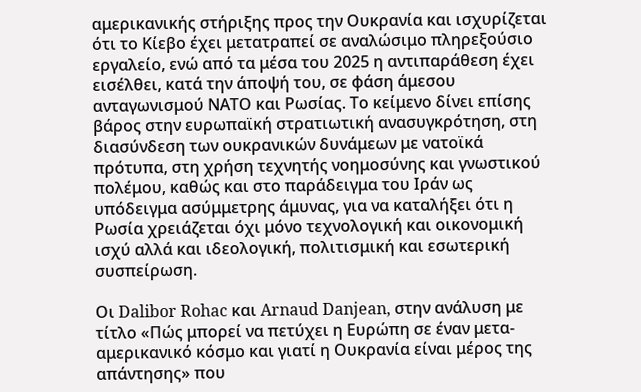αμερικανικής στήριξης προς την Ουκρανία και ισχυρίζεται ότι το Κίεβο έχει μετατραπεί σε αναλώσιμο πληρεξούσιο εργαλείο, ενώ από τα μέσα του 2025 η αντιπαράθεση έχει εισέλθει, κατά την άποψή του, σε φάση άμεσου ανταγωνισμού ΝΑΤΟ και Ρωσίας. Το κείμενο δίνει επίσης βάρος στην ευρωπαϊκή στρατιωτική ανασυγκρότηση, στη διασύνδεση των ουκρανικών δυνάμεων με νατοϊκά πρότυπα, στη χρήση τεχνητής νοημοσύνης και γνωστικού πολέμου, καθώς και στο παράδειγμα του Ιράν ως υπόδειγμα ασύμμετρης άμυνας, για να καταλήξει ότι η Ρωσία χρειάζεται όχι μόνο τεχνολογική και οικονομική ισχύ αλλά και ιδεολογική, πολιτισμική και εσωτερική συσπείρωση.

Οι Dalibor Rohac και Arnaud Danjean, στην ανάλυση με τίτλο «Πώς μπορεί να πετύχει η Ευρώπη σε έναν μετα-αμερικανικό κόσμο και γιατί η Ουκρανία είναι μέρος της απάντησης» που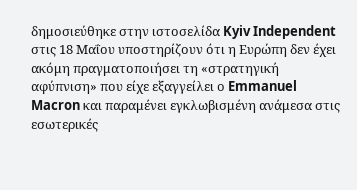δημοσιεύθηκε στην ιστοσελίδα Kyiv Independent στις 18 Μαΐου υποστηρίζουν ότι η Ευρώπη δεν έχει ακόμη πραγματοποιήσει τη «στρατηγική αφύπνιση» που είχε εξαγγείλει ο Emmanuel Macron και παραμένει εγκλωβισμένη ανάμεσα στις εσωτερικές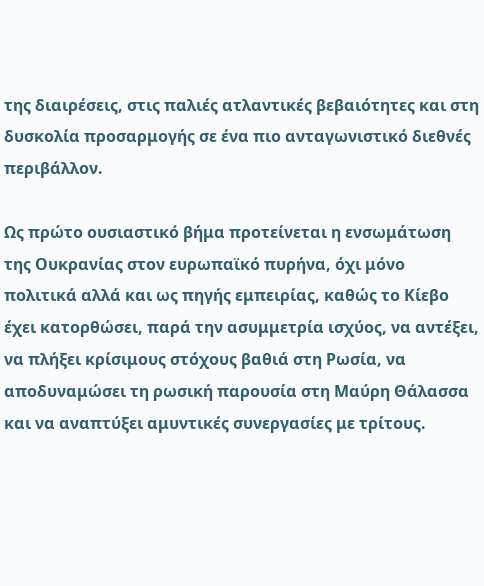της διαιρέσεις, στις παλιές ατλαντικές βεβαιότητες και στη δυσκολία προσαρμογής σε ένα πιο ανταγωνιστικό διεθνές περιβάλλον.

Ως πρώτο ουσιαστικό βήμα προτείνεται η ενσωμάτωση της Ουκρανίας στον ευρωπαϊκό πυρήνα, όχι μόνο πολιτικά αλλά και ως πηγής εμπειρίας, καθώς το Κίεβο έχει κατορθώσει, παρά την ασυμμετρία ισχύος, να αντέξει, να πλήξει κρίσιμους στόχους βαθιά στη Ρωσία, να αποδυναμώσει τη ρωσική παρουσία στη Μαύρη Θάλασσα και να αναπτύξει αμυντικές συνεργασίες με τρίτους.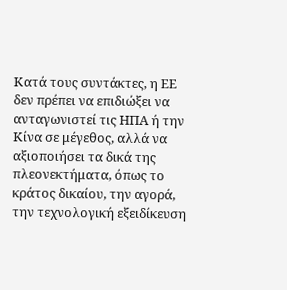Κατά τους συντάκτες, η ΕΕ δεν πρέπει να επιδιώξει να ανταγωνιστεί τις ΗΠΑ ή την Κίνα σε μέγεθος, αλλά να αξιοποιήσει τα δικά της πλεονεκτήματα, όπως το κράτος δικαίου, την αγορά, την τεχνολογική εξειδίκευση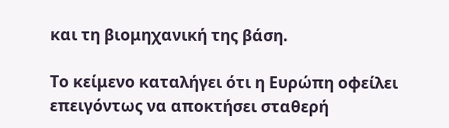και τη βιομηχανική της βάση.

Το κείμενο καταλήγει ότι η Ευρώπη οφείλει επειγόντως να αποκτήσει σταθερή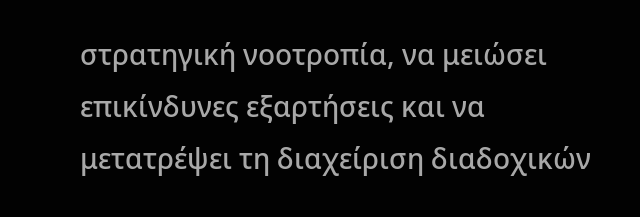στρατηγική νοοτροπία, να μειώσει επικίνδυνες εξαρτήσεις και να μετατρέψει τη διαχείριση διαδοχικών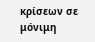κρίσεων σε μόνιμη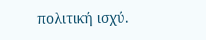πολιτική ισχύ.